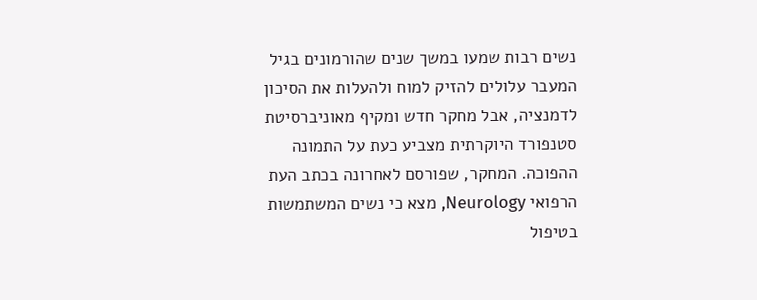נשים רבות שמעו במשך שנים שהורמונים בגיל המעבר עלולים להזיק למוח ולהעלות את הסיכון לדמנציה, אבל מחקר חדש ומקיף מאוניברסיטת סטנפורד היוקרתית מצביע כעת על התמונה ההפוכה. המחקר, שפורסם לאחרונה בכתב העת הרפואי Neurology, מצא כי נשים המשתמשות בטיפול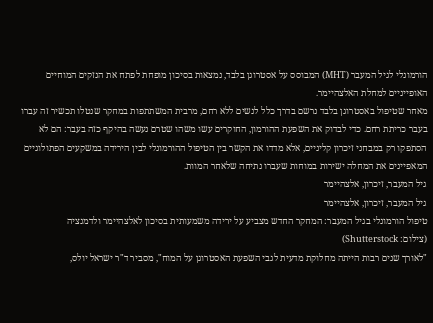הורמונלי לגיל המעבר (MHT) המבוסס על אסטרוגן בלבד, נמצאות בסיכון מופחת לפתח את הנזקים המוחיים האופייניים למחלת האלצהיימר.
מאחר שטיפול באסטרוגן בלבד נרשם בדרך כלל לנשים ללא רחם, מרבית המשתתפות במחקר שנטלו תכשיר זה עברו בעבר כריתת רחם. כדי לבדוק את השפעת ההורמון, החוקרים עשו משהו שטרם נעשה בהיקף כזה בעבר: הם לא הסתפקו רק במבחני זיכרון קליניים, אלא מדדו את הקשר בין הטיפול ההורמונלי לבין הירידה במשקעים הפתולוגיים המאפיינים את המחלה ישירות במוחות שעברו נתיחה שלאחר המוות.
גיל המעבר, זיכרון, אלצהיימר
גיל המעבר, זיכרון, אלצהיימר
טיפול הורמונלי בגיל המעבר: המחקר החדש מצביע על ירידה משמעותית בסיכון לאלצהיימר ולדמנציה
(צילום: Shutterstock)
"לאורך שנים רבות הייתה מחלוקת מדעית לגבי השפעת האסטרוגן על המוח", מסביר ד"ר ישראל יולס,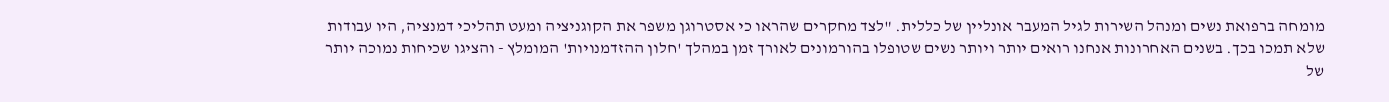מומחה ברפואת נשים ומנהל השירות לגיל המעבר אונליין של כללית. "לצד מחקרים שהראו כי אסטרוגן משפר את הקוגניציה ומעט תהליכי דמנציה, היו עבודות שלא תמכו בכך. בשנים האחרונות אנחנו רואים יותר ויותר נשים שטופלו בהורמונים לאורך זמן במהלך 'חלון ההזדמנויות' המומלץ - והציגו שכיחות נמוכה יותר של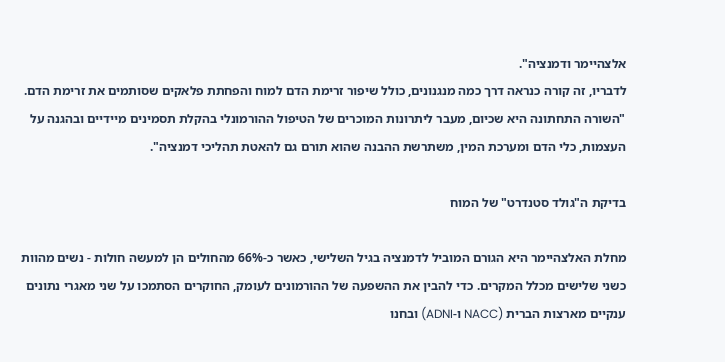אלצהיימר ודמנציה".
לדבריו, זה קורה כנראה דרך כמה מנגנונים, כולל שיפור זרימת הדם למוח והפחתת פלאקים שסותמים את זרימת הדם. "השורה התחתונה היא שכיום, מעבר ליתרונות המוכרים של הטיפול ההורמונלי בהקלת תסמינים מיידיים ובהגנה על העצמות, כלי הדם ומערכת המין, משתרשת ההבנה שהוא תורם גם להאטת תהליכי דמנציה".

בדיקת ה"גולד סטנדרט" של המוח

מחלת האלצהיימר היא הגורם המוביל לדמנציה בגיל השלישי, כאשר כ-66% מהחולים הן למעשה חולות - נשים מהוות כשני שלישים מכלל המקרים. כדי להבין את ההשפעה של ההורמונים לעומק, החוקרים הסתמכו על שני מאגרי נתונים ענקיים מארצות הברית (NACC ו-ADNI) ובחנו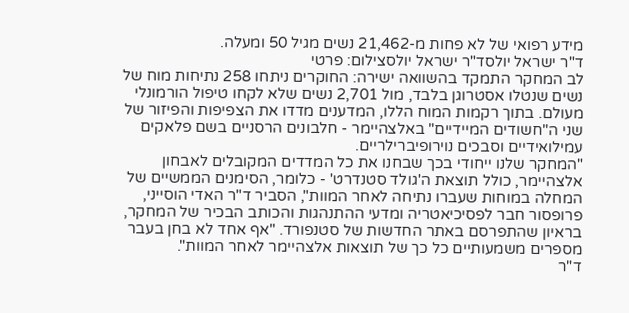מידע רפואי של לא פחות מ-21,462 נשים מגיל 50 ומעלה.
ד"ר ישראל יולסד"ר ישראל יולסצילום: פרטי
לב המחקר התמקד בהשוואה ישירה: החוקרים ניתחו 258 נתיחות מוח של נשים שנטלו אסטרוגן בלבד, מול 2,701 נשים שלא לקחו טיפול הורמונלי מעולם. בתוך רקמות המוח הללו, המדענים מדדו את הצפיפות והפיזור של שני ה"חשודים המיידיים" באלצהיימר - חלבונים הרסניים בשם פלאקים עמילואידיים וסבכים נוירופיברילריים.
"המחקר שלנו ייחודי בכך שבחנו את כל המדדים המקובלים לאבחון אלצהיימר, כולל תוצאת ה'גולד סטנדרט' - כלומר, הסימנים הממשיים של המחלה במוחות שעברו נתיחה לאחר המוות", הסביר ד"ר האדי הוסייני, פרופסור חבר לפסיכיאטריה ומדעי ההתנהגות והכותב הבכיר של המחקר, בראיון שהתפרסם באתר החדשות של סטנפורד. "אף אחד לא בחן בעבר מספרים משמעותיים כל כך של תוצאות אלצהיימר לאחר המוות".
ד"ר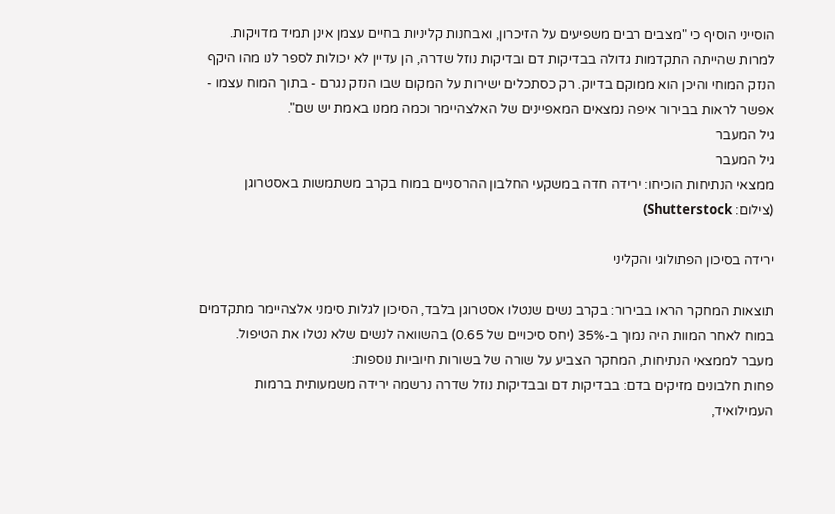הוסייני הוסיף כי "מצבים רבים משפיעים על הזיכרון, ואבחנות קליניות בחיים עצמן אינן תמיד מדויקות. למרות שהייתה התקדמות גדולה בבדיקות דם ובדיקות נוזל שדרה, הן עדיין לא יכולות לספר לנו מהו היקף הנזק המוחי והיכן הוא ממוקם בדיוק. רק כסתכלים ישירות על המקום שבו הנזק נגרם - בתוך המוח עצמו - אפשר לראות בבירור איפה נמצאים המאפיינים של האלצהיימר וכמה ממנו באמת יש שם".
גיל המעבר
גיל המעבר
ממצאי הנתיחות הוכיחו: ירידה חדה במשקעי החלבון ההרסניים במוח בקרב משתמשות באסטרוגן
(צילום: Shutterstock)

ירידה בסיכון הפתולוגי והקליני

תוצאות המחקר הראו בבירור: בקרב נשים שנטלו אסטרוגן בלבד, הסיכון לגלות סימני אלצהיימר מתקדמים במוח לאחר המוות היה נמוך ב-35% (יחס סיכויים של 0.65) בהשוואה לנשים שלא נטלו את הטיפול.
מעבר לממצאי הנתיחות, המחקר הצביע על שורה של בשורות חיוביות נוספות:
פחות חלבונים מזיקים בדם: בבדיקות דם ובבדיקות נוזל שדרה נרשמה ירידה משמעותית ברמות העמילואיד,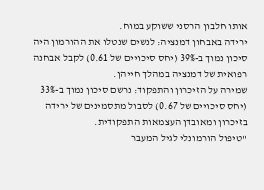אותו חלבון הרסני ששוקע במוח.
ירידה באבחון דמנציה: לנשים שנטלו את ההורמון היה סיכון נמוך ב-39% (יחס סיכויים של 0.61) לקבל אבחנה רפואית של דמנציה במהלך חייהן.
שמירה על הזיכרון והתפקוד: נרשם סיכון נמוך ב-33% (יחס סיכויים של 0.67) לסבול מתסמינים של ירידה בזיכרון ומאובדן העצמאות התפקודית.
"טיפול הורמונלי לגיל המעבר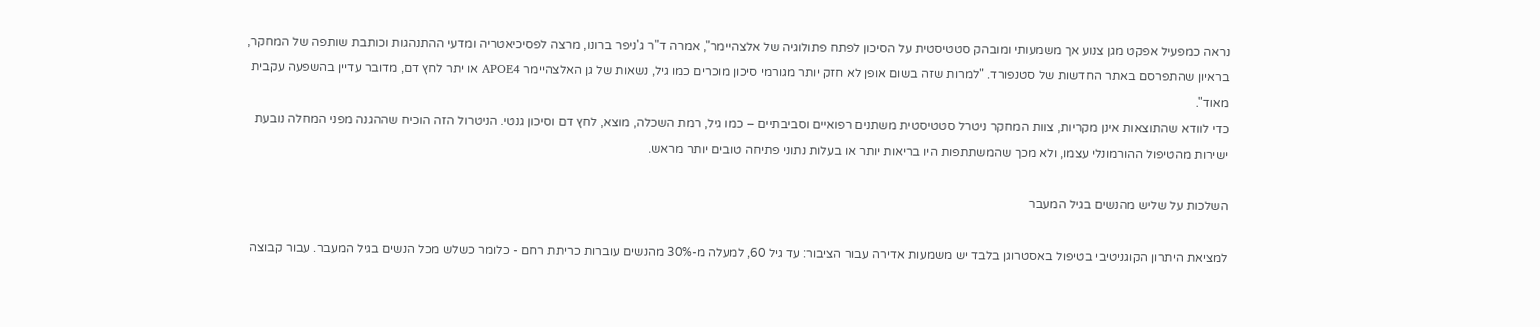נראה כמפעיל אפקט מגן צנוע אך משמעותי ומובהק סטטיסטית על הסיכון לפתח פתולוגיה של אלצהיימר", אמרה ד"ר ג'ניפר ברונו, מרצה לפסיכיאטריה ומדעי ההתנהגות וכותבת שותפה של המחקר, בראיון שהתפרסם באתר החדשות של סטנפורד. "למרות שזה בשום אופן לא חזק יותר מגורמי סיכון מוכרים כמו גיל, נשאות של גן האלצהיימר APOE4 או יתר לחץ דם, מדובר עדיין בהשפעה עקבית מאוד".
כדי לוודא שהתוצאות אינן מקריות, צוות המחקר ניטרל סטטיסטית משתנים רפואיים וסביבתיים – כמו גיל, רמת השכלה, מוצא, לחץ דם וסיכון גנטי. הניטרול הזה הוכיח שההגנה מפני המחלה נובעת ישירות מהטיפול ההורמונלי עצמו, ולא מכך שהמשתתפות היו בריאות יותר או בעלות נתוני פתיחה טובים יותר מראש.

השלכות על שליש מהנשים בגיל המעבר

למציאת היתרון הקוגניטיבי בטיפול באסטרוגן בלבד יש משמעות אדירה עבור הציבור: עד גיל 60, למעלה מ-30% מהנשים עוברות כריתת רחם - כלומר כשלש מכל הנשים בגיל המעבר. עבור קבוצה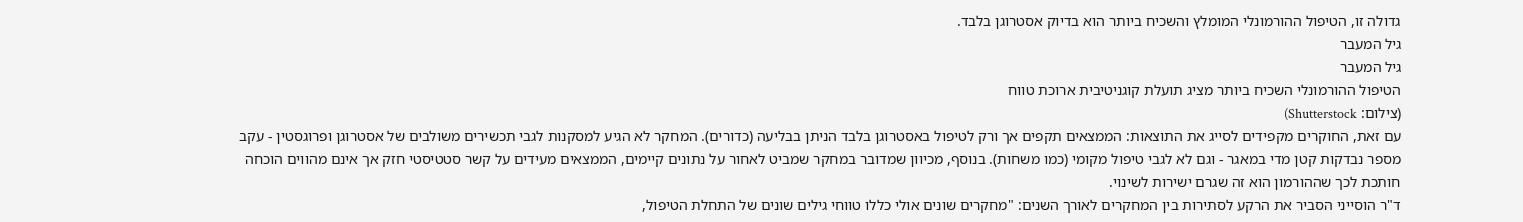גדולה זו, הטיפול ההורמונלי המומלץ והשכיח ביותר הוא בדיוק אסטרוגן בלבד.
גיל המעבר
גיל המעבר
הטיפול ההורמונלי השכיח ביותר מציג תועלת קוגניטיבית ארוכת טווח
(צילום: Shutterstock)
עם זאת, החוקרים מקפידים לסייג את התוצאות: הממצאים תקפים אך ורק לטיפול באסטרוגן בלבד הניתן בבליעה (כדורים). המחקר לא הגיע למסקנות לגבי תכשירים משולבים של אסטרוגן ופרוגסטין - עקב מספר נבדקות קטן מדי במאגר - וגם לא לגבי טיפול מקומי (כמו משחות). בנוסף, מכיוון שמדובר במחקר שמביט לאחור על נתונים קיימים, הממצאים מעידים על קשר סטטיסטי חזק אך אינם מהווים הוכחה חותכת לכך שההורמון הוא זה שגרם ישירות לשינוי.
ד"ר הוסייני הסביר את הרקע לסתירות בין המחקרים לאורך השנים: "מחקרים שונים אולי כללו טווחי גילים שונים של התחלת הטיפול,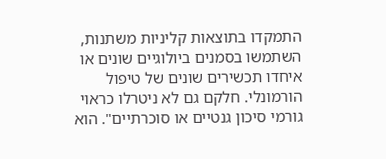התמקדו בתוצאות קליניות משתנות, השתמשו בסמנים ביולוגיים שונים או איחדו תכשירים שונים של טיפול הורמונלי. חלקם גם לא ניטרלו כראוי גורמי סיכון גנטיים או סוכרתיים". הוא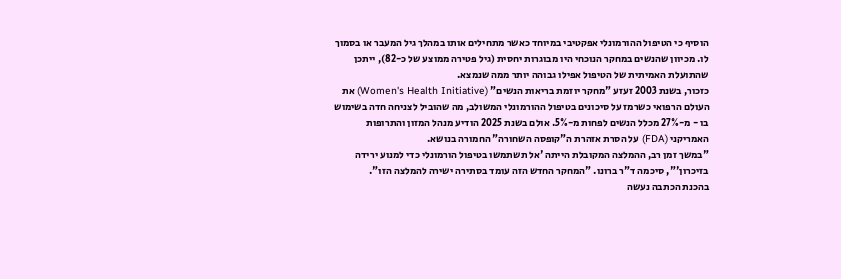הוסיף כי הטיפול ההורמונלי אפקטיבי במיוחד כאשר מתחילים אותו במהלך גיל המעבר או בסמוך לו. מכיוון שהנשים במחקר הנוכחי היו מבוגרות יחסית (גיל פטירה ממוצע של כ-82), ייתכן שהתועלת האמיתית של הטיפול אפילו גבוהה יותר ממה שנמצא.
כזכור, בשנת 2003 זעזע "מחקר יוזמת בריאות הנשים" (Women's Health Initiative) את העולם הרפואי כשרמז על סיכונים בטיפול ההורמונלי המשולב, מה שהוביל לצניחה חדה בשימוש בו - מ-27% מכלל הנשים לפחות מ-5%. אולם בשנת 2025 הודיע מנהל המזון והתרופות האמריקני (FDA) על הסרת אזהרת ה"קופסה השחורה" החמורה בנושא.
"במשך זמן רב, ההמלצה המקובלת הייתה 'אל תשתמשו בטיפול הורמונלי כדי למנוע ירידה בזיכרון'", סיכמה ד"ר ברונו. "המחקר החדש הזה עומד בסתירה ישירה להמלצה הזו".
בהכנת הכתבה נעשה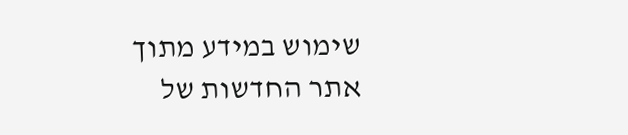שימוש במידע מתוך אתר החדשות של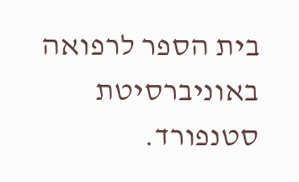בית הספר לרפואה באוניברסיטת סטנפורד.